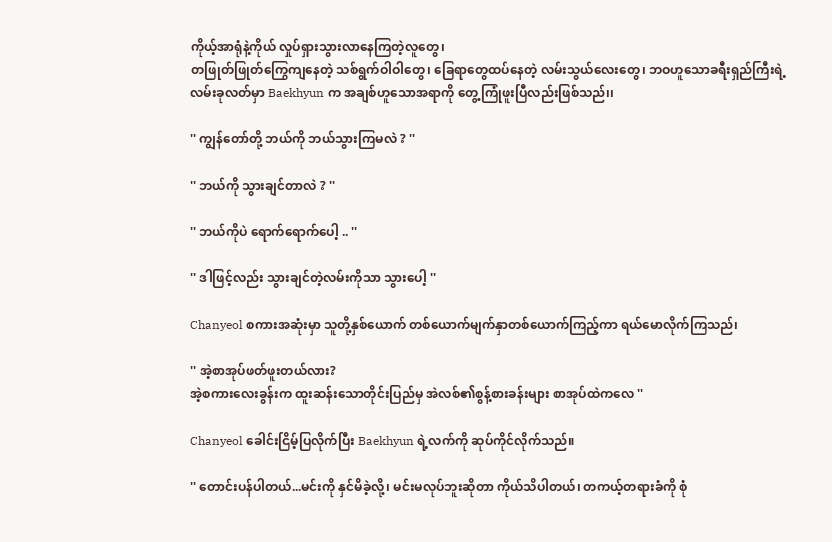ကိုယ့်အာရုံနဲ့ကိုယ် လှုပ်ရှားသွားလာနေကြတဲ့လူတွေ၊
တဖြုတ်ဖြုတ်ကြွေကျနေတဲ့ သစ်ရွက်ဝါဝါတွေ၊ ခြေရာတွေထပ်နေတဲ့ လမ်းသွယ်လေးတွေ၊ ဘဝဟူသောခရီးရှည်ကြီးရဲ့လမ်းခုလတ်မှာ Baekhyun က အချစ်ဟူသောအရာကို တွေ့ကြုံဖူးပြီလည်းဖြစ်သည်၊၊

'' ကျွန်တော်တို့ ဘယ်ကို ဘယ်သွားကြမလဲ ? ''

'' ဘယ်ကို သွားချင်တာလဲ ? ''

'' ဘယ်ကိုပဲ ရောက်ရောက်ပေါ့ .. ''

'' ဒါဖြင့်လည်း သွားချင်တဲ့လမ်းကိုသာ သွားပေါ့ ''

Chanyeol စကားအဆုံးမှာ သူတို့နှစ်ယောက် တစ်ယောက်မျက်နှာတစ်ယောက်ကြည့်ကာ ရယ်မောလိုက်ကြသည်၊

'' အဲ့စာအုပ်ဖတ်ဖူးတယ်လား?
အဲ့စကားလေးခွန်းက ထူးဆန်းသောတိုင်းပြည်မှ အဲလစ်၏စွန့်စားခန်းများ စာအုပ်ထဲကလေ ''

Chanyeol ခေါင်းငြိမ့်ပြလိုက်ပြီး Baekhyun ရဲ့လက်ကို ဆုပ်ကိုင်လိုက်သည်။

'' တောင်းပန်ပါတယ်...မင်းကို နှင်မိခဲ့လို့၊ မင်းမလုပ်ဘူးဆိုတာ ကိုယ်သိပါတယ်၊ တကယ့်တရားခံကို စုံ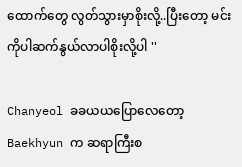ထောက်တွေ လွတ်သွားမှာစိုးလို့..ပြီးတော့ မင်းကိုပါဆက်နွယ်လာပါစိုးလို့ပါ ''

Chanyeol ခခယယပြောလေတော့ Baekhyun က ဆရာကြီးစ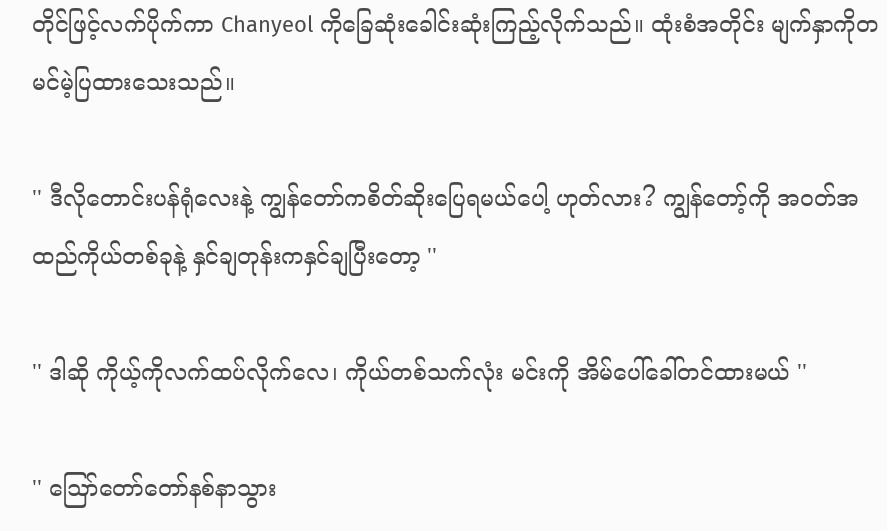တိုင်ဖြင့်လက်ပိုက်ကာ Chanyeol ကိုခြေဆုံးခေါင်းဆုံးကြည့်လိုက်သည်။ ထုံးစံအတိုင်း မျက်နှာကိုတမင်မဲ့ပြထားသေးသည်။

'' ဒီလိုတောင်းပန်ရုံလေးနဲ့ ကျွန်တော်ကစိတ်ဆိုးပြေရမယ်ပေါ့ ဟုတ်လား? ကျွန်တော့်ကို အဝတ်အထည်ကိုယ်တစ်ခုနဲ့ နှင်ချတုန်းကနှင်ချပြီးတော့ ''

'' ဒါဆို ကိုယ့်ကိုလက်ထပ်လိုက်လေ၊ ကိုယ်တစ်သက်လုံး မင်းကို အိမ်ပေါ်ခေါ်တင်ထားမယ် ''

'' ဪတော်တော်နစ်နာသွား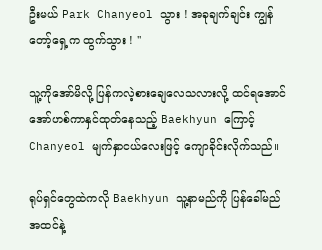ဦးမယ် Park Chanyeol သွား ! အခုချက်ချင်း ကျွန်တော့်ရှေ့က ထွက်သွား ! ''

သူ့ကိုအော်မိလို့ ပြန်ကလဲ့စားချေလေသလားလို့ ထင်ရအောင် အော်ဟစ်ကာနှင်ထုတ်နေသည့် Baekhyun ကြောင့် Chanyeol မျက်နှာငယ်လေးဖြင့် ကျောခိုင်းလိုက်သည်။

ရုပ်ရှင်တွေထဲကလို Baekhyun သူ့နာမည်ကို ပြန်ခေါ်မည်အထင်နဲ့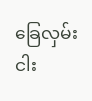ခြေလှမ်းငါး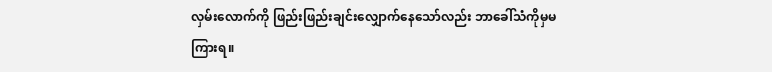လှမ်းလောက်ကို ဖြည်းဖြည်းချင်းလျှောက်နေသော်လည်း ဘာခေါ်သံကိုမှမကြားရ။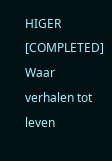HIGER [COMPLETED] Waar verhalen tot leven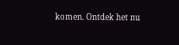komen. Ontdek het nu